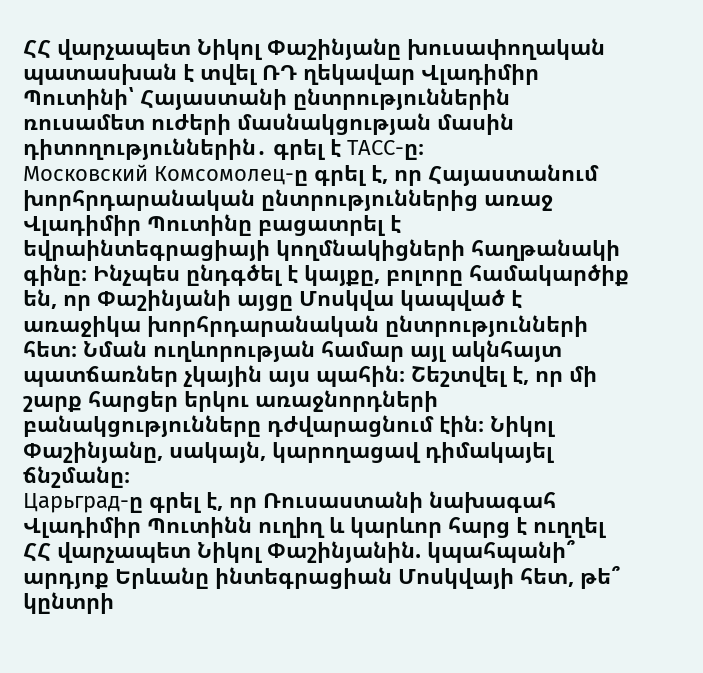ՀՀ վարչապետ Նիկոլ Փաշինյանը խուսափողական պատասխան է տվել ՌԴ ղեկավար Վլադիմիր Պուտինի՝ Հայաստանի ընտրություններին ռուսամետ ուժերի մասնակցության մասին դիտողություններին․ գրել է ТАСС-ը։
Московский Комсомолец-ը գրել է, որ Հայաստանում խորհրդարանական ընտրություններից առաջ Վլադիմիր Պուտինը բացատրել է եվրաինտեգրացիայի կողմնակիցների հաղթանակի գինը։ Ինչպես ընդգծել է կայքը, բոլորը համակարծիք են, որ Փաշինյանի այցը Մոսկվա կապված է առաջիկա խորհրդարանական ընտրությունների հետ։ Նման ուղևորության համար այլ ակնհայտ պատճառներ չկային այս պահին։ Շեշտվել է, որ մի շարք հարցեր երկու առաջնորդների բանակցությունները դժվարացնում էին։ Նիկոլ Փաշինյանը, սակայն, կարողացավ դիմակայել ճնշմանը։
Царьград-ը գրել է, որ Ռուսաստանի նախագահ Վլադիմիր Պուտինն ուղիղ և կարևոր հարց է ուղղել ՀՀ վարչապետ Նիկոլ Փաշինյանին. կպահպանի՞ արդյոք Երևանը ինտեգրացիան Մոսկվայի հետ, թե՞ կընտրի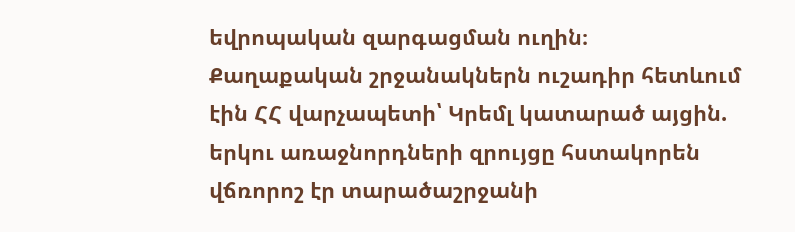եվրոպական զարգացման ուղին։
Քաղաքական շրջանակներն ուշադիր հետևում էին ՀՀ վարչապետի՝ Կրեմլ կատարած այցին. երկու առաջնորդների զրույցը հստակորեն վճռորոշ էր տարածաշրջանի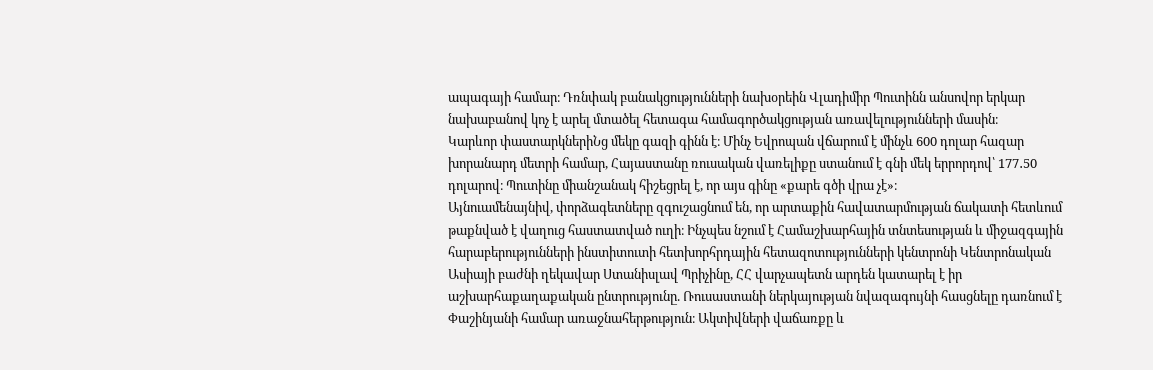ապագայի համար։ Դռնփակ բանակցությունների նախօրեին Վլադիմիր Պուտինն անսովոր երկար նախաբանով կոչ է արել մտածել հետագա համագործակցության առավելությունների մասին։
Կարևոր փաստարկներիՆց մեկը գազի գինն է։ Մինչ Եվրոպան վճարում է մինչև 600 դոլար հազար խորանարդ մետրի համար, Հայաստանը ռուսական վառելիքը ստանում է գնի մեկ երրորդով՝ 177․50 դոլարով։ Պուտինը միանշանակ հիշեցրել է, որ այս գինը «քարե գծի վրա չէ»։
Այնուամենայնիվ, փորձագետները զգուշացնում են, որ արտաքին հավատարմության ճակատի հետևում թաքնված է վաղուց հաստատված ուղի։ Ինչպես նշում է Համաշխարհային տնտեսության և միջազգային հարաբերությունների ինստիտուտի հետխորհրդային հետազոտությունների կենտրոնի Կենտրոնական Ասիայի բաժնի ղեկավար Ստանիսլավ Պրիչինը, ՀՀ վարչապետն արդեն կատարել է իր աշխարհաքաղաքական ընտրությունը. Ռուսաստանի ներկայության նվազագույնի հասցնելը դառնում է Փաշինյանի համար առաջնահերթություն։ Ակտիվների վաճառքը և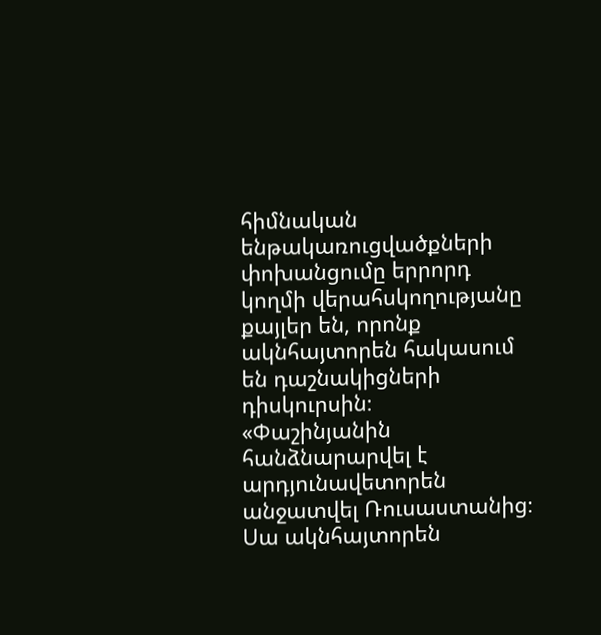հիմնական ենթակառուցվածքների փոխանցումը երրորդ կողմի վերահսկողությանը քայլեր են, որոնք ակնհայտորեն հակասում են դաշնակիցների դիսկուրսին։
«Փաշինյանին հանձնարարվել է արդյունավետորեն անջատվել Ռուսաստանից։ Սա ակնհայտորեն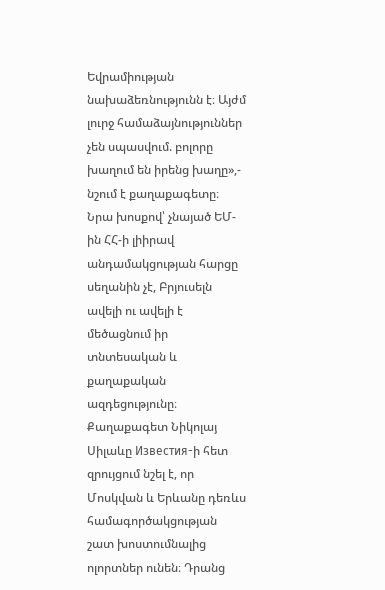Եվրամիության նախաձեռնությունն է։ Այժմ լուրջ համաձայնություններ չեն սպասվում. բոլորը խաղում են իրենց խաղը»,- նշում է քաղաքագետը։ Նրա խոսքով՝ չնայած ԵՄ-ին ՀՀ-ի լիիրավ անդամակցության հարցը սեղանին չէ, Բրյուսելն ավելի ու ավելի է մեծացնում իր տնտեսական և քաղաքական ազդեցությունը։
Քաղաքագետ Նիկոլայ Սիլաևը Известия-ի հետ զրույցում նշել է, որ Մոսկվան և Երևանը դեռևս համագործակցության շատ խոստումնալից ոլորտներ ունեն։ Դրանց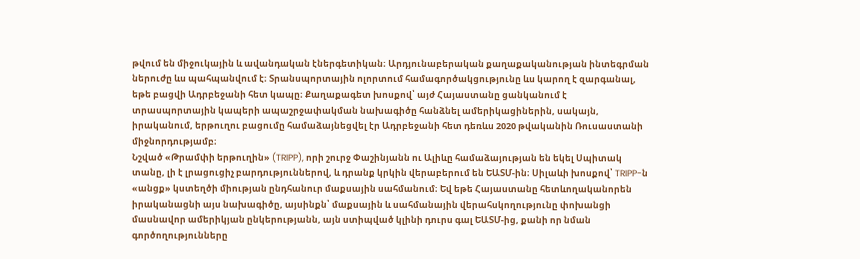թվում են միջուկային և ավանդական էներգետիկան։ Արդյունաբերական քաղաքականության ինտեգրման ներուժը ևս պահպանվում է։ Տրանսպորտային ոլորտում համագործակցությունը ևս կարող է զարգանալ, եթե բացվի Ադրբեջանի հետ կապը։ Քաղաքագետ խոսքով՝ այժ Հայաստանը ցանկանում է տրասպորտային կապերի ապաշրջափակման նախագիծը հանձնել ամերիկացիներին, սակայն, իրականում, երթուղու բացումը համաձայնեցվել էր Ադրբեջանի հետ դեռևս 2020 թվականին Ռուսաստանի միջնորդությամբ։
Նշված «Թրամփի երթուղին» (TRIPP), որի շուրջ Փաշինյանն ու Ալիևը համաձայության են եկել Սպիտակ տանը, լի է լրացուցիչ բարդություններով, և դրանք կրկին վերաբերում են ԵԱՏՄ-ին։ Սիլաևի խոսքով՝ TRIPP-ն «անցք» կստեղծի միության ընդհանուր մաքսային սահմանում։ Եվ եթե Հայաստանը հետևողականորեն իրականացնի այս նախագիծը, այսինքն՝ մաքսային և սահմանային վերահսկողությունը փոխանցի մասնավոր ամերիկյան ընկերությանն, այն ստիպված կլինի դուրս գալ ԵԱՏՄ-ից, քանի որ նման գործողությունները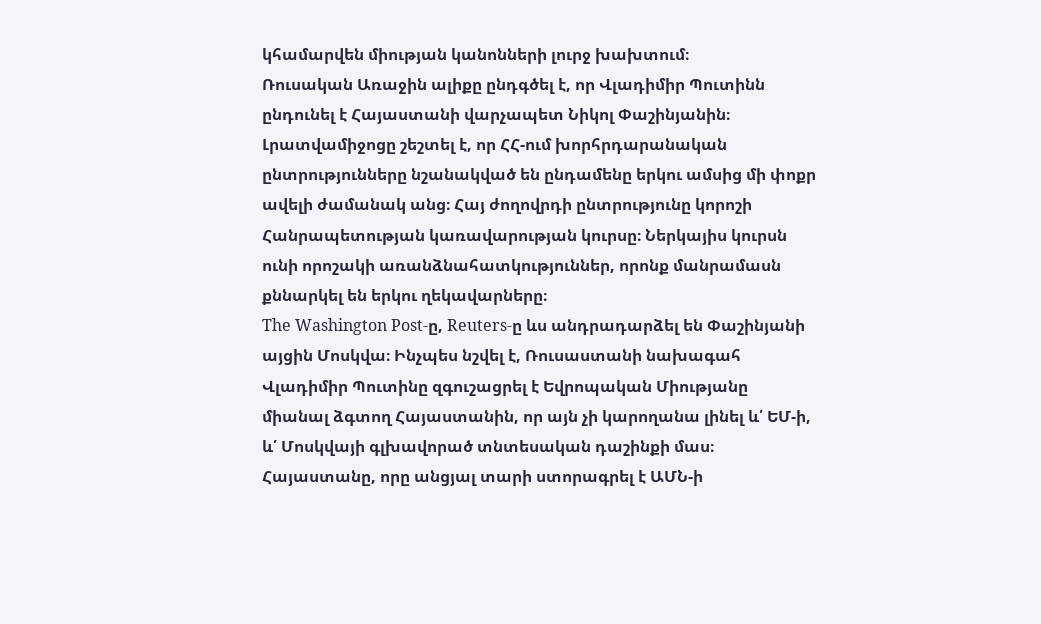կհամարվեն միության կանոնների լուրջ խախտում։
Ռուսական Առաջին ալիքը ընդգծել է, որ Վլադիմիր Պուտինն ընդունել է Հայաստանի վարչապետ Նիկոլ Փաշինյանին։ Լրատվամիջոցը շեշտել է, որ ՀՀ-ում խորհրդարանական ընտրությունները նշանակված են ընդամենը երկու ամսից մի փոքր ավելի ժամանակ անց։ Հայ ժողովրդի ընտրությունը կորոշի Հանրապետության կառավարության կուրսը։ Ներկայիս կուրսն ունի որոշակի առանձնահատկություններ, որոնք մանրամասն քննարկել են երկու ղեկավարները։
The Washington Post-ը, Reuters-ը ևս անդրադարձել են Փաշինյանի այցին Մոսկվա։ Ինչպես նշվել է, Ռուսաստանի նախագահ Վլադիմիր Պուտինը զգուշացրել է Եվրոպական Միությանը միանալ ձգտող Հայաստանին, որ այն չի կարողանա լինել և՛ ԵՄ-ի, և՛ Մոսկվայի գլխավորած տնտեսական դաշինքի մաս։
Հայաստանը, որը անցյալ տարի ստորագրել է ԱՄՆ-ի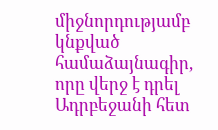միջնորդությամբ կնքված համաձայնագիր, որը վերջ է դրել Ադրբեջանի հետ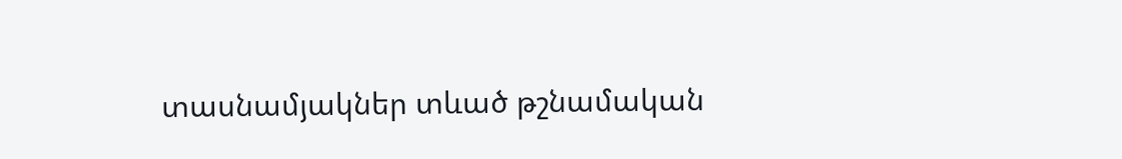տասնամյակներ տևած թշնամական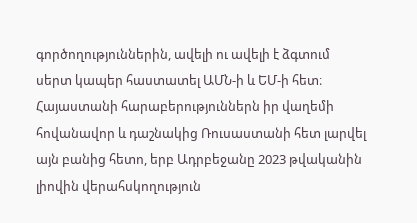գործողություններին, ավելի ու ավելի է ձգտում սերտ կապեր հաստատել ԱՄՆ-ի և ԵՄ-ի հետ։ Հայաստանի հարաբերություններն իր վաղեմի հովանավոր և դաշնակից Ռուսաստանի հետ լարվել այն բանից հետո, երբ Ադրբեջանը 2023 թվականին լիովին վերահսկողություն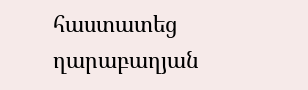հաստատեց ղարաբաղյան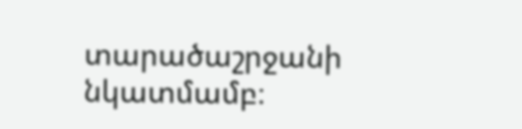տարածաշրջանի նկատմամբ։